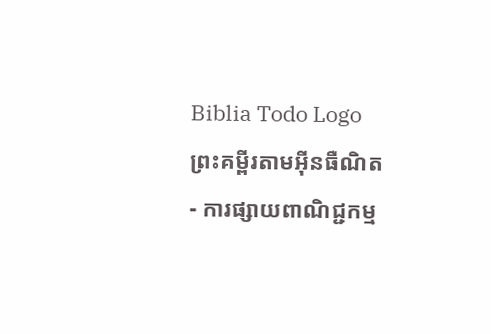Biblia Todo Logo
ព្រះគម្ពីរតាមអ៊ីនធឺណិត
- ការផ្សាយពាណិជ្ជកម្ម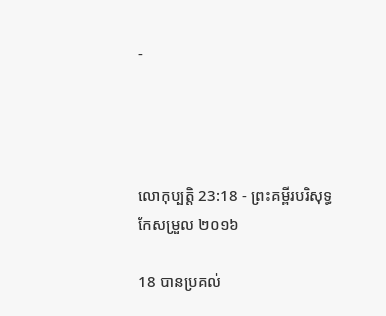-




លោកុ‌ប្បត្តិ 23:18 - ព្រះគម្ពីរបរិសុទ្ធកែសម្រួល ២០១៦

18 បានប្រគល់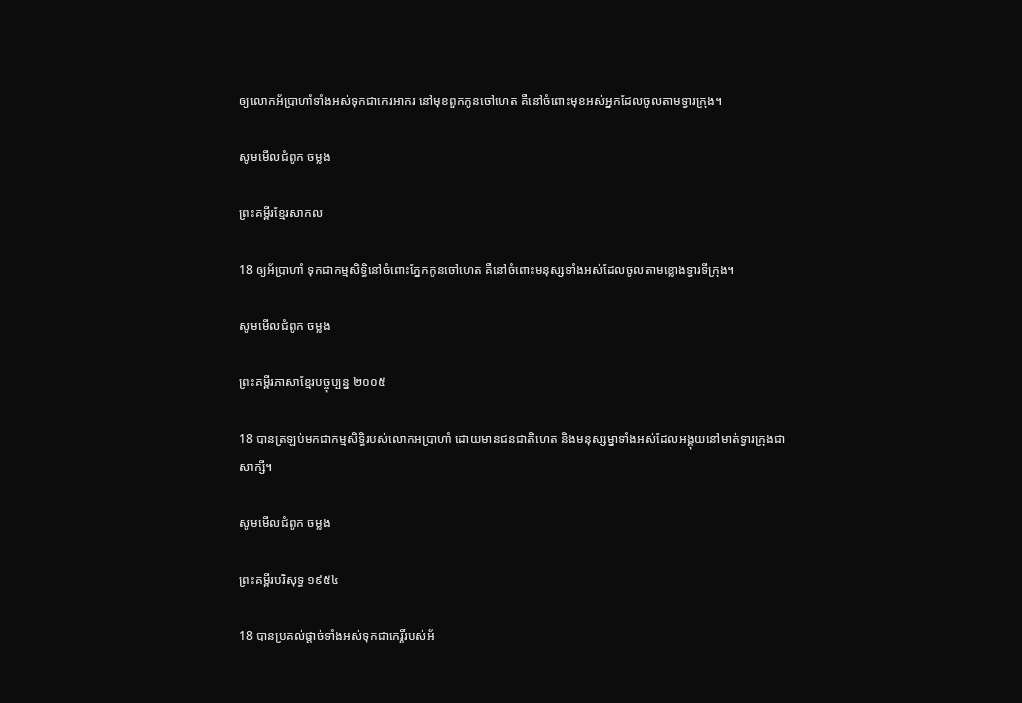ឲ្យលោកអ័ប្រា‌ហាំទាំងអស់ទុកជាកេរអាករ នៅមុខពួកកូនចៅហេត គឺនៅចំពោះមុខអស់អ្នកដែលចូលតាមទ្វារក្រុង។

សូមមើលជំពូក ចម្លង

ព្រះគម្ពីរខ្មែរសាកល

18 ឲ្យអ័ប្រាហាំ ទុកជាកម្មសិទ្ធិនៅចំពោះភ្នែកកូនចៅហេត គឺនៅចំពោះមនុស្សទាំងអស់ដែលចូលតាមខ្លោងទ្វារទីក្រុង។

សូមមើលជំពូក ចម្លង

ព្រះគម្ពីរភាសាខ្មែរបច្ចុប្បន្ន ២០០៥

18 បានត្រឡប់មកជាកម្មសិទ្ធិរបស់លោកអប្រាហាំ ដោយមានជន‌ជាតិហេត និងមនុស្ស‌ម្នាទាំងអស់ដែលអង្គុយនៅមាត់ទ្វារក្រុងជាសាក្សី។

សូមមើលជំពូក ចម្លង

ព្រះគម្ពីរបរិសុទ្ធ ១៩៥៤

18 បានប្រគល់ផ្តាច់ទាំងអស់ទុកជាកេរ្តិ៍របស់អ័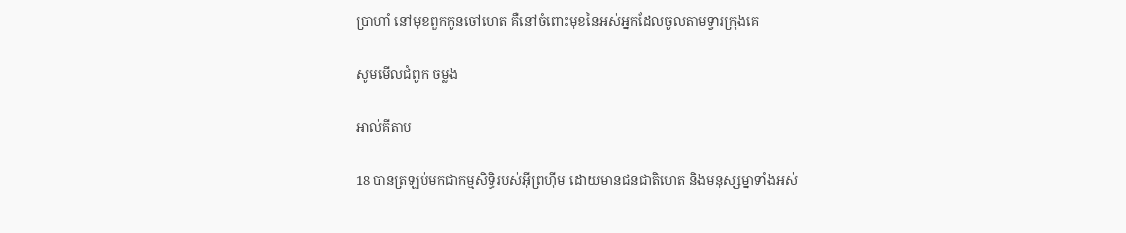ប្រា‌ហាំ នៅមុខពួកកូនចៅហេត គឺនៅចំពោះមុខនៃអស់អ្នកដែលចូលតាមទ្វារក្រុងគេ

សូមមើលជំពូក ចម្លង

អាល់គីតាប

18 បានត្រឡប់មកជាកម្ម‌សិទ្ធិរបស់អ៊ីព្រហ៊ីម ដោយមានជន‌ជាតិហេត និងមនុស្សម្នាទាំងអស់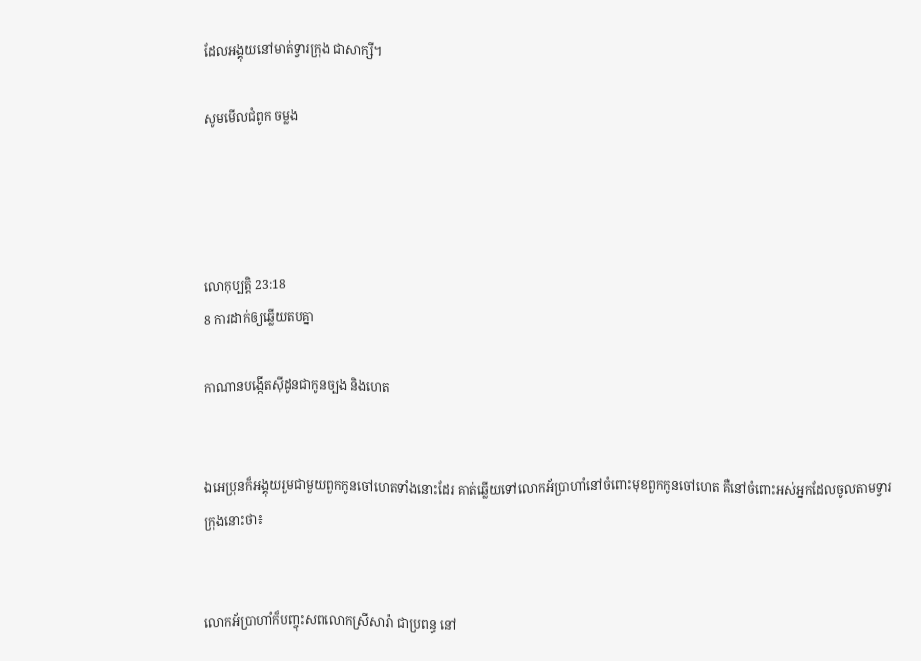ដែលអង្គុយនៅមាត់ទ្វារក្រុង ជាសាក្សី។

សូមមើលជំពូក ចម្លង




លោកុ‌ប្បត្តិ 23:18
8 ការដាក់ឲ្យឆ្លើយតបគ្នា

កាណានបង្កើតស៊ីដូនជាកូនច្បង និងហេត


ឯអេប្រុនក៏អង្គុយរួមជា‌មួយពួកកូនចៅហេតទាំងនោះដែរ គាត់ឆ្លើយទៅលោកអ័ប្រា‌ហាំនៅចំពោះមុខពួកកូនចៅហេត គឺនៅចំពោះអស់អ្នកដែលចូលតាមទ្វារក្រុងនោះថា៖


លោកអ័ប្រា‌ហាំក៏បញ្ចុះសពលោកស្រីសារ៉ា ជាប្រពន្ធ នៅ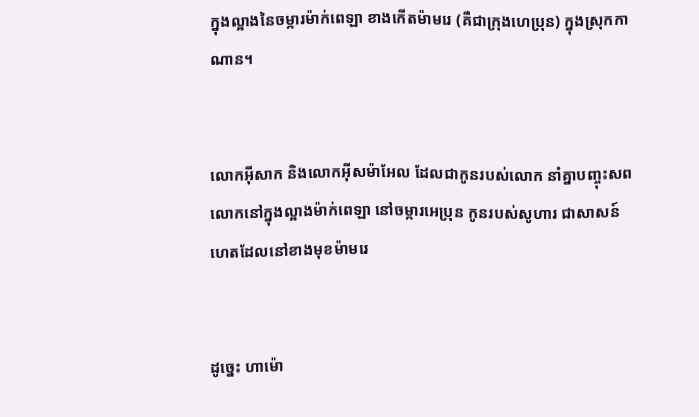ក្នុងល្អាងនៃចម្ការម៉ាក់ពេ‌ឡា ខាងកើតម៉ាមរេ (គឺជាក្រុងហេប្រុន) ក្នុងស្រុកកាណាន។


លោកអ៊ីសាក និងលោកអ៊ីស‌ម៉ា‌អែល ដែលជាកូនរបស់លោក នាំគ្នាបញ្ចុះសពលោកនៅក្នុងល្អាងម៉ាក់ពេឡា នៅចម្ការអេប្រុន កូនរបស់សូហារ ជាសាសន៍ហេតដែលនៅខាងមុខម៉ាមរេ


ដូច្នេះ ហាម៉ោ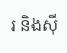រ និងស៊ី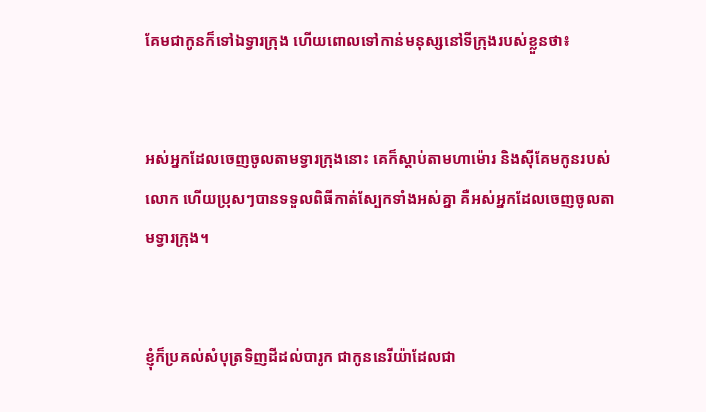គែមជាកូនក៏ទៅឯទ្វារក្រុង ហើយពោលទៅកាន់មនុស្សនៅទីក្រុងរបស់ខ្លួនថា៖


អស់អ្នកដែលចេញចូលតាមទ្វារក្រុងនោះ គេក៏ស្តាប់តាមហាម៉ោរ និងស៊ីគែមកូនរបស់លោក ហើយប្រុសៗបានទទួលពិធីកាត់ស្បែកទាំងអស់គ្នា គឺអស់អ្នកដែលចេញចូលតាមទ្វារក្រុង។


ខ្ញុំក៏ប្រគល់សំបុត្រទិញដីដល់បារូក ជាកូននេរីយ៉ាដែលជា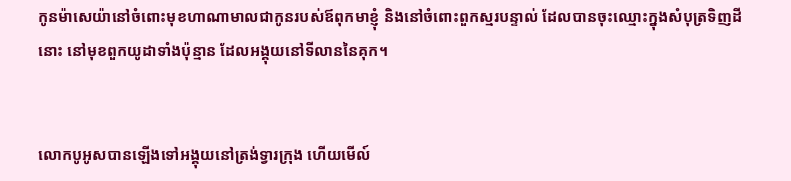កូនម៉ាសេយ៉ានៅចំពោះមុខហាណាមាលជាកូនរបស់ឪពុកមាខ្ញុំ និងនៅចំពោះពួកស្មរបន្ទាល់ ដែលបានចុះឈ្មោះក្នុងសំបុត្រទិញដីនោះ នៅមុខពួកយូដាទាំងប៉ុន្មាន ដែលអង្គុយនៅទី‌លាននៃគុក។


លោកបូអូសបានឡើងទៅអង្គុយនៅត្រង់ទ្វារក្រុង ហើយមើល៍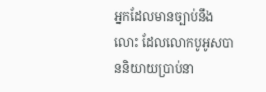អ្នកដែលមានច្បាប់នឹងលោះ ដែលលោកបូអូសបាននិយាយប្រាប់នា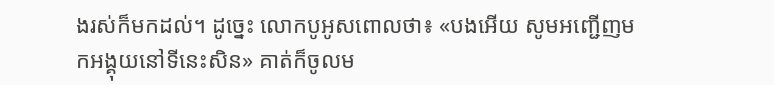ងរស់ក៏មកដល់។ ដូច្នេះ លោកបូអូសពោលថា៖ «បងអើយ សូមអញ្ជើញមកអង្គុយនៅទីនេះសិន» គាត់ក៏ចូលម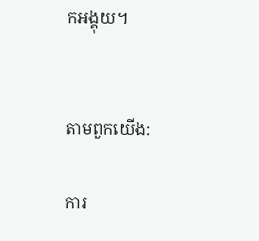កអង្គុយ។


តាមពួកយើង:

ការ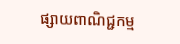ផ្សាយពាណិជ្ជកម្ម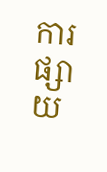ការផ្សាយ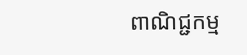ពាណិជ្ជកម្ម